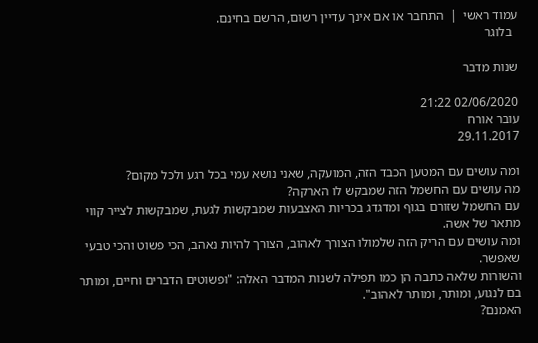עמוד ראשי  |  התחבר או אם אינך עדיין רשום, הרשם בחינם.
  בלוגר

שנות מדבר

02/06/2020 21:22
עובר אורח
29.11.2017

ומה עושים עם המטען הכבד הזה, המועקה, שאני נושא עמי בכל רגע ולכל מקום?
מה עושים עם החשמל הזה שמבקש לו הארקה?
עם החשמל שזורם בגוף ומדגדג בכריות האצבעות שמבקשות לגעת, שמבקשות לצייר קווי מתאר של אשה.
ומה עושים עם הריק הזה שלמולו הצורך לאהוב, הצורך להיות נאהב, הכי פשוט והכי טבעי שאפשר.
והשורות שלאה כתבה הן כמו תפילה לשנות המדבר האלה: "ופשוטים הדברים וחיים, ומותר בם לנגוע, ומותר, ומותר לאהוב".
האמנם?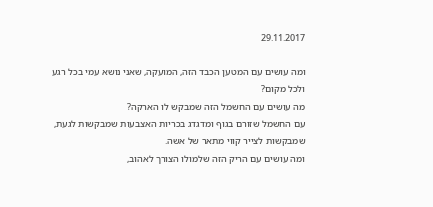29.11.2017

ומה עושים עם המטען הכבד הזה, המועקה, שאני נושא עמי בכל רגע ולכל מקום?
מה עושים עם החשמל הזה שמבקש לו הארקה?
עם החשמל שזורם בגוף ומדגדג בכריות האצבעות שמבקשות לגעת, שמבקשות לצייר קווי מתאר של אשה.
ומה עושים עם הריק הזה שלמולו הצורך לאהוב,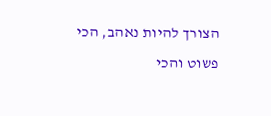הצורך להיות נאהב, הכי פשוט והכי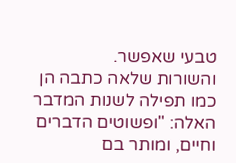טבעי שאפשר.
והשורות שלאה כתבה הן כמו תפילה לשנות המדבר האלה: "ופשוטים הדברים וחיים, ומותר בם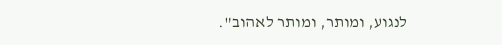לנגוע, ומותר, ומותר לאהוב".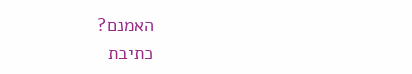האמנם?
כתיבת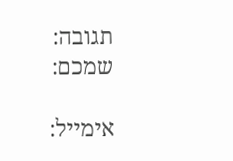תגובה:
שמכם:

אימייל: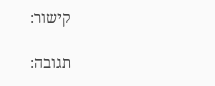קישור:

תגובה: